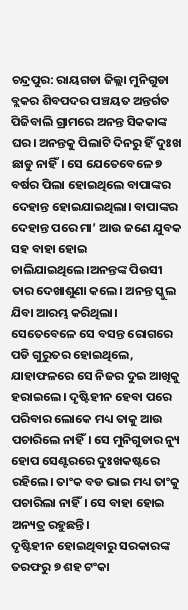ଚନ୍ଦ୍ରପୁର: ରାୟଗଡା ଜିଲ୍ଲା ମୁନିଗୁଡା ବ୍ଲକର ଶିବପଦର ପଞ୍ଚୟତ ଅନ୍ତର୍ଗତ ପିଜିବାଲି ଗ୍ରାମରେ ଅନନ୍ତ ସିକକାଙ୍କ ଘର। ଅନନ୍ତକୁ ପିଲାଟି ଦିନରୁ ହିଁ ଦୁଃଖ ଛାଡୁ ନାହିଁ। ସେ ଯେତେବେଳେ ୭ ବର୍ଷର ପିଲା ହୋଇଥିଲେ ବାପାଙ୍କର ଦେହାନ୍ତ ହୋଇଯାଇଥିଲା। ବାପାଙ୍କର ଦେହାନ୍ତ ପରେ ମା’ ଆଉ ଜଣେ ଯୁବକ ସହ ବାହା ହୋଇ ଚାଲିଯାଇଥିଲେ।ଅନନ୍ତଙ୍କ ପିଉସୀ ତାର ଦେଖାଶୁଣା କଲେ। ଅନନ୍ତ ସ୍କୁଲ ଯିବା ଆରମ୍ଭ କରିଥିଲା। ସେତେବେଳେ ସେ ବସନ୍ତ ରୋଗରେ ପଡି ଗୁରୁତର ହୋଇଥିଲେ, ଯାହାଫଳରେ ସେ ନିଜର ଦୁଇ ଆଖିକୁ ହରାଇଲେ। ଦୃଷ୍ଟିହୀନ ହେବା ପରେ ପରିବାର ଲୋକେ ମଧ୍ୟ ତାକୁ ଆଉ ପଚାରିଲେ ନାହିଁ। ସେ ମୁନିଗୁଡାର ନ୍ୟୁ ହୋପ ସେଣ୍ଟରରେ ଦୁଃଖକଷ୍ଟରେ ରହିଲେ। ତାଂକ ବଡ ଭାଇ ମଧ୍ୟ ତାଂକୁ ପଚାରିଲା ନାହିଁ। ସେ ବାହା ହୋଇ ଅନ୍ୟତ୍ର ରହୁଛନ୍ତି।
ଦୃଷ୍ଟିହୀନ ହୋଇଥିବାରୁ ସରକାରଙ୍କ ତରଫରୁ ୭ ଶହ ଟଂକା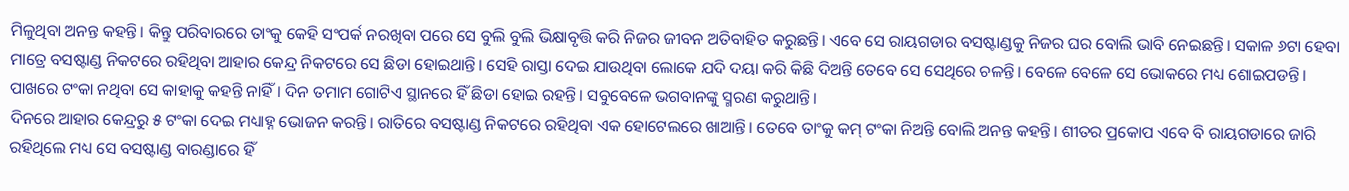ମିଳୁଥିବା ଅନନ୍ତ କହନ୍ତି। କିନ୍ତୁ ପରିବାରରେ ତାଂକୁ କେହି ସଂପର୍କ ନରଖିବା ପରେ ସେ ବୁଲି ବୁଲି ଭିକ୍ଷାବୃତ୍ତି କରି ନିଜର ଜୀବନ ଅତିବାହିତ କରୁଛନ୍ତି। ଏବେ ସେ ରାୟଗଡାର ବସଷ୍ଟାଣ୍ଡକୁ ନିଜର ଘର ବୋଲି ଭାବି ନେଇଛନ୍ତି। ସକାଳ ୬ଟା ହେବା ମାତ୍ରେ ବସଷ୍ଟାଣ୍ଡ ନିକଟରେ ରହିଥିବା ଆହାର କେନ୍ଦ୍ର ନିକଟରେ ସେ ଛିଡା ହୋଇଥାନ୍ତି। ସେହି ରାସ୍ତା ଦେଇ ଯାଉଥିବା ଲୋକେ ଯଦି ଦୟା କରି କିଛି ଦିଅନ୍ତି ତେବେ ସେ ସେଥିରେ ଚଳନ୍ତି। ବେଳେ ବେଳେ ସେ ଭୋକରେ ମଧ୍ୟ ଶୋଇପଡନ୍ତି। ପାଖରେ ଟଂକା ନଥିବା ସେ କାହାକୁ କହନ୍ତି ନାହିଁ। ଦିନ ତମାମ ଗୋଟିଏ ସ୍ଥାନରେ ହିଁ ଛିଡା ହୋଇ ରହନ୍ତି। ସବୁବେଳେ ଭଗବାନଙ୍କୁ ସ୍ମରଣ କରୁଥାନ୍ତି।
ଦିନରେ ଆହାର କେନ୍ଦ୍ରରୁ ୫ ଟଂକା ଦେଇ ମଧ୍ୟାହ୍ନ ଭୋଜନ କରନ୍ତି। ରାତିରେ ବସଷ୍ଟାଣ୍ଡ ନିକଟରେ ରହିଥିବା ଏକ ହୋଟେଲରେ ଖାଆନ୍ତି। ତେବେ ତାଂକୁ କମ୍ ଟଂକା ନିଅନ୍ତି ବୋଲି ଅନନ୍ତ କହନ୍ତି। ଶୀତର ପ୍ରକୋପ ଏବେ ବି ରାୟଗଡାରେ ଜାରି ରହିଥିଲେ ମଧ୍ୟ ସେ ବସଷ୍ଟାଣ୍ଡ ବାରଣ୍ଡାରେ ହିଁ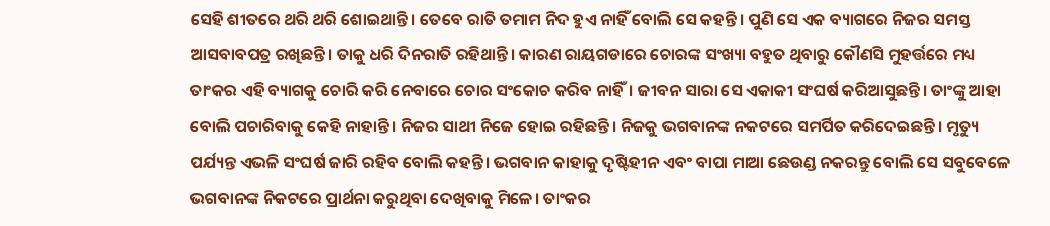ସେହି ଶୀତରେ ଥରି ଥରି ଶୋଇଥାନ୍ତି। ତେବେ ରାତି ତମାମ ନିଦ ହୁଏ ନାହିଁ ବୋଲି ସେ କହନ୍ତି। ପୁଣି ସେ ଏକ ବ୍ୟାଗରେ ନିଜର ସମସ୍ତ ଆସବାବପତ୍ର ରଖିଛନ୍ତି। ତାକୁ ଧରି ଦିନରାତି ରହିଥାନ୍ତି। କାରଣ ରାୟଗଡାରେ ଚୋରଙ୍କ ସଂଖ୍ୟା ବହୁତ ଥିବାରୁ କୌଣସି ମୁହର୍ତ୍ତରେ ମଧ୍ୟ ତାଂକର ଏହି ବ୍ୟାଗକୁ ଚୋରି କରି ନେବାରେ ଚୋର ସଂକୋଚ କରିବ ନାହିଁ। ଜୀବନ ସାରା ସେ ଏକାକୀ ସଂଘର୍ଷ କରିଆସୁଛନ୍ତି। ତାଂଙ୍କୁ ଆହା ବୋଲି ପଚାରିବାକୁ କେହି ନାହାନ୍ତି। ନିଜର ସାଥୀ ନିଜେ ହୋଇ ରହିଛନ୍ତି। ନିଜକୁ ଭଗବାନଙ୍କ ନକଟରେ ସମର୍ପିତ କରିଦେଇଛନ୍ତି। ମୃତ୍ୟୁ ପର୍ଯ୍ୟନ୍ତ ଏଭଳି ସଂଘର୍ଷ ଜାରି ରହିବ ବୋଲି କହନ୍ତି। ଭଗବାନ କାହାକୁ ଦୃଷ୍ଟିହୀନ ଏବଂ ବାପା ମାଆ ଛେଉଣ୍ଡ ନକରନ୍ତୁ ବୋଲି ସେ ସବୁବେଳେ ଭଗବାନଙ୍କ ନିକଟରେ ପ୍ରାର୍ଥନା କରୁଥିବା ଦେଖିବାକୁ ମିଳେ। ତାଂକର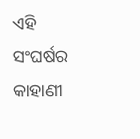ଏହି ସଂଘର୍ଷର କାହାଣୀ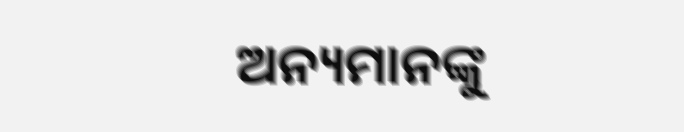ଅନ୍ୟମାନଙ୍କୁ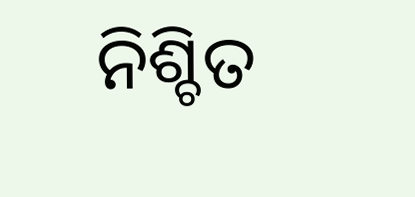ନିଶ୍ଚିତ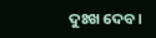ଦୁଃଖ ଦେବ।